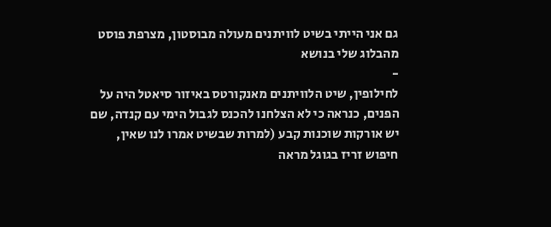גם אני הייתי בשיט לוויתנים מעולה מבוסטון, מצרפת פוסט מהבלוג שלי בנושא
-
לחילופין, שיט הלוויתנים מאנקורטס באיזור סיאטל היה על הפנים, כנראה כי לא הצלחנו להכנס לגבול הימי עם קנדה, שם יש אורקות שוכנות קבע (למרות שבשיט אמרו לנו שאין, חיפוש זריז בגוגל מראה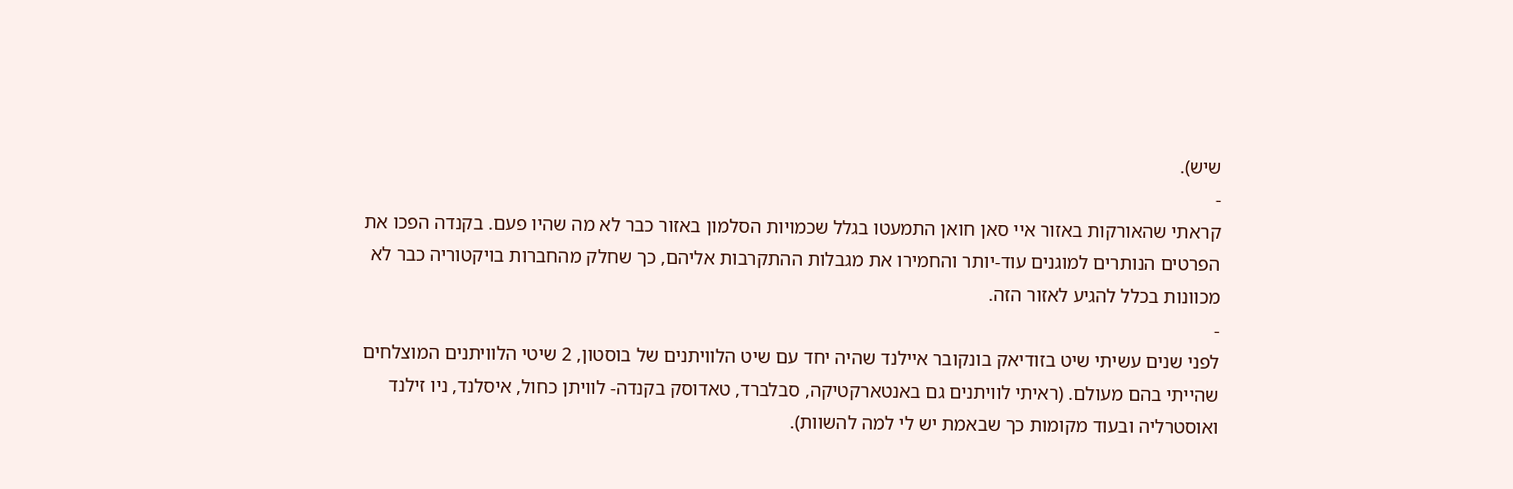שיש).
-
קראתי שהאורקות באזור איי סאן חואן התמעטו בגלל שכמויות הסלמון באזור כבר לא מה שהיו פעם. בקנדה הפכו את הפרטים הנותרים למוגנים עוד-יותר והחמירו את מגבלות ההתקרבות אליהם, כך שחלק מהחברות בויקטוריה כבר לא מכוונות בכלל להגיע לאזור הזה.
-
לפני שנים עשיתי שיט בזודיאק בונקובר איילנד שהיה יחד עם שיט הלוויתנים של בוסטון, 2 שיטי הלוויתנים המוצלחים שהייתי בהם מעולם. (ראיתי לוויתנים גם באנטארקטיקה, סבלברד, טאדוסק בקנדה- לוויתן כחול, איסלנד, ניו זילנד ואוסטרליה ובעוד מקומות כך שבאמת יש לי למה להשוות).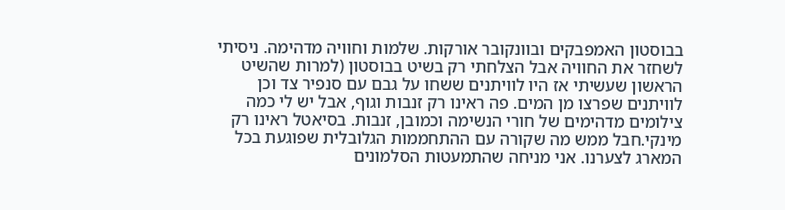בבוסטון האמפבקים ובוונקובר אורקות. שלמות וחוויה מדהימה. ניסיתי לשחזר את החוויה אבל הצלחתי רק בשיט בבוסטון (למרות שהשיט הראשון שעשיתי אז היו לוויתנים ששחו על גבם עם סנפיר צד וכן לוויתנים שפרצו מן המים. פה ראינו רק זנבות וגוף, אבל יש לי כמה צילומים מדהימים של חורי הנשימה וכמובן, זנבות. בסיאטל ראינו רק מינקי.חבל ממש מה שקורה עם ההתחממות הגלובלית שפוגעת בכל המארג לצערנו. אני מניחה שהתמעטות הסלמונים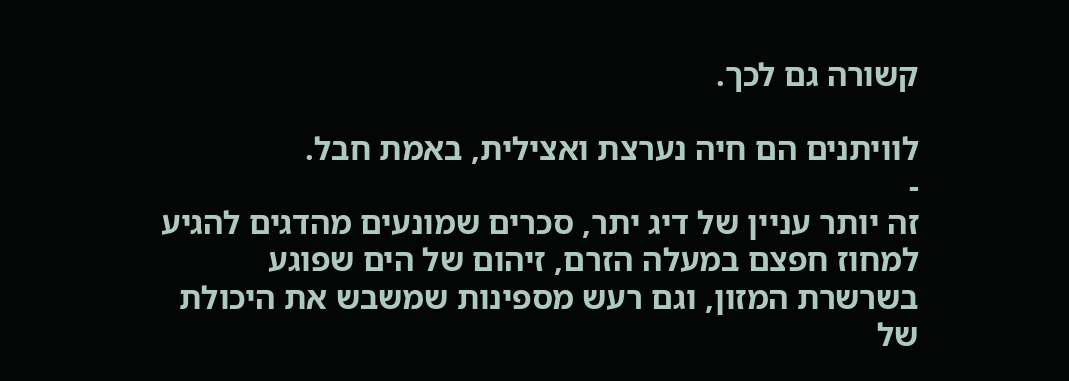קשורה גם לכך.

לוויתנים הם חיה נערצת ואצילית, באמת חבל.
-
זה יותר עניין של דיג יתר, סכרים שמונעים מהדגים להגיע למחוז חפצם במעלה הזרם, זיהום של הים שפוגע בשרשרת המזון, וגם רעש מספינות שמשבש את היכולת של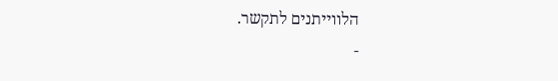הלווייתנים לתקשר.
-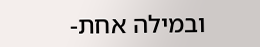ובמילה אחת-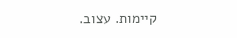קיימות. עצוב.